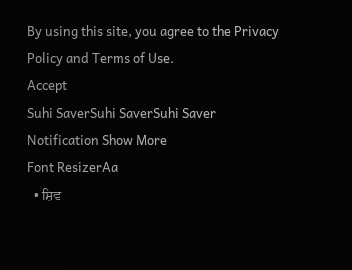By using this site, you agree to the Privacy Policy and Terms of Use.
Accept
Suhi SaverSuhi SaverSuhi Saver
Notification Show More
Font ResizerAa
  • ਸ਼ਿਵ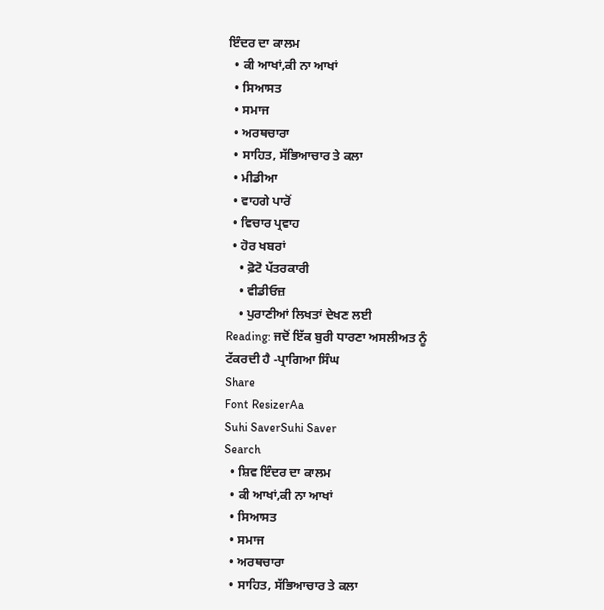ਇੰਦਰ ਦਾ ਕਾਲਮ
  • ਕੀ ਆਖਾਂ,ਕੀ ਨਾ ਆਖਾਂ
  • ਸਿਆਸਤ
  • ਸਮਾਜ
  • ਅਰਥਚਾਰਾ
  • ਸਾਹਿਤ, ਸੱਭਿਆਚਾਰ ਤੇ ਕਲਾ
  • ਮੀਡੀਆ
  • ਵਾਹਗੇ ਪਾਰੋਂ
  • ਵਿਚਾਰ ਪ੍ਰਵਾਹ
  • ਹੋਰ ਖਬਰਾਂ
    • ਫ਼ੋਟੋ ਪੱਤਰਕਾਰੀ
    • ਵੀਡੀਓਜ਼
    • ਪੁਰਾਣੀਆਂ ਲਿਖਤਾਂ ਦੇਖਣ ਲਈ
Reading: ਜਦੋਂ ਇੱਕ ਬੁਰੀ ਧਾਰਣਾ ਅਸਲੀਅਤ ਨੂੰ ਟੱਕਰਦੀ ਹੈ -ਪ੍ਰਾਗਿਆ ਸਿੰਘ
Share
Font ResizerAa
Suhi SaverSuhi Saver
Search
  • ਸ਼ਿਵ ਇੰਦਰ ਦਾ ਕਾਲਮ
  • ਕੀ ਆਖਾਂ,ਕੀ ਨਾ ਆਖਾਂ
  • ਸਿਆਸਤ
  • ਸਮਾਜ
  • ਅਰਥਚਾਰਾ
  • ਸਾਹਿਤ, ਸੱਭਿਆਚਾਰ ਤੇ ਕਲਾ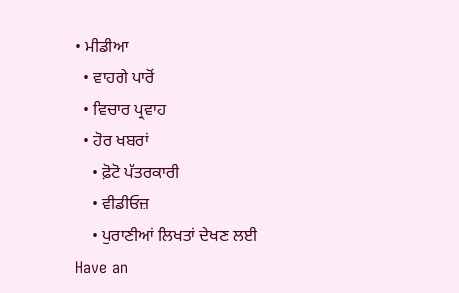• ਮੀਡੀਆ
  • ਵਾਹਗੇ ਪਾਰੋਂ
  • ਵਿਚਾਰ ਪ੍ਰਵਾਹ
  • ਹੋਰ ਖਬਰਾਂ
    • ਫ਼ੋਟੋ ਪੱਤਰਕਾਰੀ
    • ਵੀਡੀਓਜ਼
    • ਪੁਰਾਣੀਆਂ ਲਿਖਤਾਂ ਦੇਖਣ ਲਈ
Have an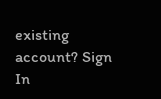existing account? Sign In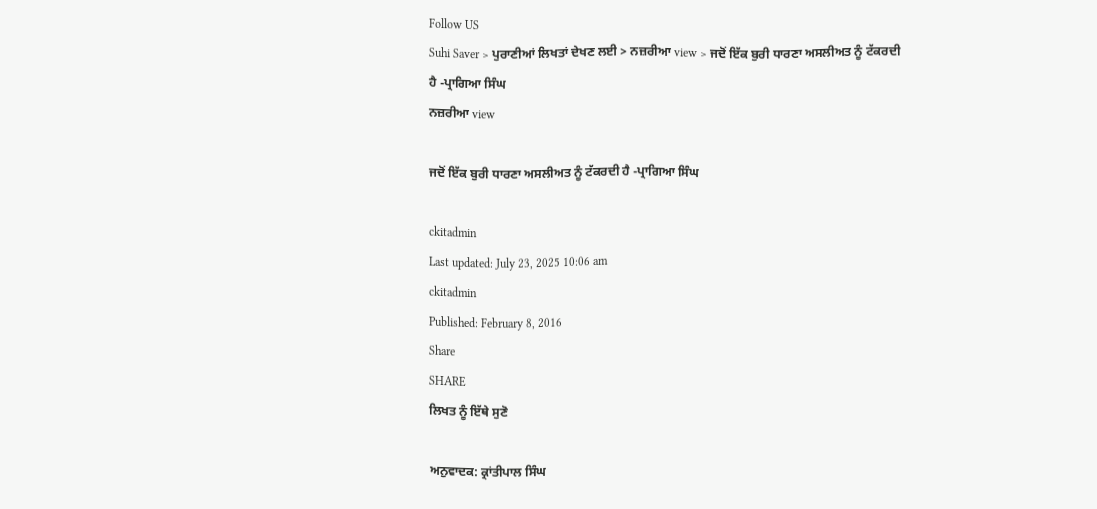Follow US
Suhi Saver > ਪੁਰਾਣੀਆਂ ਲਿਖਤਾਂ ਦੇਖਣ ਲਈ > ਨਜ਼ਰੀਆ view > ਜਦੋਂ ਇੱਕ ਬੁਰੀ ਧਾਰਣਾ ਅਸਲੀਅਤ ਨੂੰ ਟੱਕਰਦੀ ਹੈ -ਪ੍ਰਾਗਿਆ ਸਿੰਘ
ਨਜ਼ਰੀਆ view

ਜਦੋਂ ਇੱਕ ਬੁਰੀ ਧਾਰਣਾ ਅਸਲੀਅਤ ਨੂੰ ਟੱਕਰਦੀ ਹੈ -ਪ੍ਰਾਗਿਆ ਸਿੰਘ

ckitadmin
Last updated: July 23, 2025 10:06 am
ckitadmin
Published: February 8, 2016
Share
SHARE
ਲਿਖਤ ਨੂੰ ਇੱਥੇ ਸੁਣੋ

ਅਨੁਵਾਦਕ: ਕ੍ਰਾਂਤੀਪਾਲ ਸਿੰਘ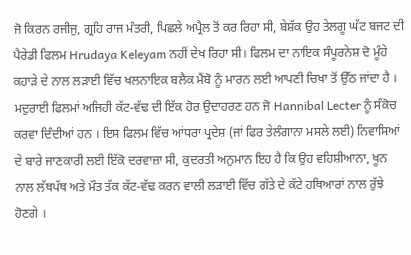ਜੋ ਕਿਰਨ ਰਜੀਜੁ, ਗ੍ਰਹਿ ਰਾਜ ਮੰਤਰੀ, ਪਿਛਲੇ ਅਪ੍ਰੈਲ ਤੋਂ ਕਰ ਰਿਹਾ ਸੀ, ਬੇਸ਼ੱਕ ਉਹ ਤੇਲਗੂ ਘੱਟ ਬਜਟ ਦੀ ਪੈਰੇਡੀ ਫਿਲਮ Hrudaya Keleyam ਨਹੀਂ ਦੇਖ ਰਿਹਾ ਸੀ। ਫਿਲਮ ਦਾ ਨਾਇਕ ਸੰਪੂਰਨੇਸ਼ ਦੋ ਮੂੰਹੇ ਕਹਾੜੇ ਦੇ ਨਾਲ ਲੜਾਈ ਵਿੱਚ ਖਲਨਾਇਕ ਬਲੈਕ ਮੈਂਬੋ ਨੂੰ ਮਾਰਨ ਲਈ ਆਪਣੀ ਚਿਖਾ ਤੋਂ ਉੱਠ ਜਾਂਦਾ ਹੈ । ਮਦੁਰਾਈ ਫਿਲਮਾਂ ਅਜਿਹੀ ਕੱਟ-ਵੱਢ ਦੀ ਇੱਕ ਹੋਰ ਉਦਾਹਰਣ ਹਨ ਜੋ Hannibal Lecter ਨੂੰ ਸੰਕੋਚ ਕਰਵਾ ਦਿੰਦੀਆਂ ਹਨ । ਇਸ ਫਿਲਮ ਵਿੱਚ ਆਂਧਰਾ ਪ੍ਰਦੇਸ਼ (ਜਾਂ ਫਿਰ ਤੇਲੰਗਾਨਾ ਮਸਲੇ ਲਈ) ਨਿਵਾਸਿਆਂ ਦੇ ਬਾਰੇ ਜਾਣਕਾਰੀ ਲਈ ਇੱਕੋ ਦਰਵਾਜ਼ਾ ਸੀ, ਕੁਦਰਤੀ ਅਨੁਮਾਨ ਇਹ ਹੈ ਕਿ ਉਹ ਵਹਿਸ਼ੀਆਨਾ, ਖੂਨ ਨਾਲ ਲੱਥਪੱਥ ਅਤੇ ਮੌਤ ਤੱਕ ਕੱਟ-ਵੱਢ ਕਰਨ ਵਾਲੀ ਲੜਾਈ ਵਿੱਚ ਗੱਤੇ ਦੇ ਕੱਟੇ ਹਥਿਆਰਾਂ ਨਾਲ ਰੁੱਝੇ ਹੋਣਗੇ ।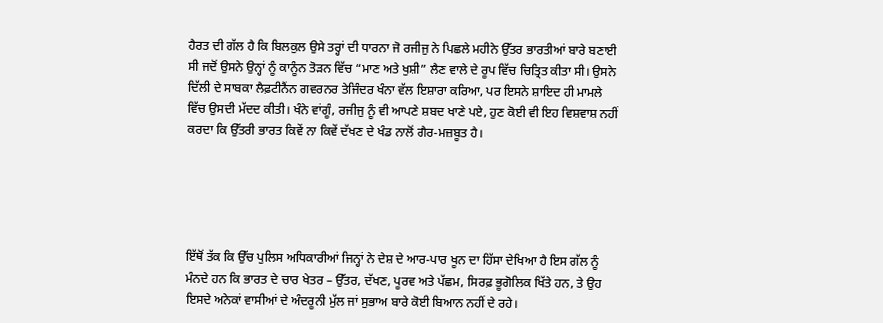ਹੈਰਤ ਦੀ ਗੱਲ ਹੈ ਕਿ ਬਿਲਕੁਲ ਉਸੇ ਤਰ੍ਹਾਂ ਦੀ ਧਾਰਨਾ ਜੋ ਰਜੀਜੁ ਨੇ ਪਿਛਲੇ ਮਹੀਨੇ ਉੱਤਰ ਭਾਰਤੀਆਂ ਬਾਰੇ ਬਣਾਈ ਸੀ ਜਦੋਂ ਉਸਨੇ ਉਨ੍ਹਾਂ ਨੂੰ ਕਾਨੂੰਨ ਤੋੜਨ ਵਿੱਚ “ਮਾਣ ਅਤੇ ਖੁਸ਼ੀ” ਲੈਣ ਵਾਲੇ ਦੇ ਰੂਪ ਵਿੱਚ ਚਿਤ੍ਰਿਤ ਕੀਤਾ ਸੀ। ਉਸਨੇ ਦਿੱਲੀ ਦੇ ਸਾਬਕਾ ਲੈਫ਼ਟੀਨੈਂਨ ਗਵਰਨਰ ਤੇਜਿੰਦਰ ਖੰਨਾ ਵੱਲ ਇਸ਼ਾਰਾ ਕਰਿਆ, ਪਰ ਇਸਨੇ ਸ਼ਾਇਦ ਹੀ ਮਾਮਲੇ ਵਿੱਚ ਉਸਦੀ ਮੱਦਦ ਕੀਤੀ। ਖੰਨੇ ਵਾਂਗੂੰ, ਰਜੀਜੁ ਨੂੰ ਵੀ ਆਪਣੇ ਸ਼ਬਦ ਖਾਣੇ ਪਏ, ਹੁਣ ਕੋਈ ਵੀ ਇਹ ਵਿਸ਼ਵਾਸ਼ ਨਹੀਂ ਕਰਦਾ ਕਿ ਉੱਤਰੀ ਭਾਰਤ ਕਿਵੇਂ ਨਾ ਕਿਵੇਂ ਦੱਖਣ ਦੇ ਖੰਡ ਨਾਲੋਂ ਗੈਰ-ਮਜ਼ਬੂਤ ਹੈ।





ਇੱਥੋਂ ਤੱਕ ਕਿ ਉੱਚ ਪੁਲਿਸ ਅਧਿਕਾਰੀਆਂ ਜਿਨ੍ਹਾਂ ਨੇ ਦੇਸ਼ ਦੇ ਆਰ-ਪਾਰ ਖੂਨ ਦਾ ਹਿੱਸਾ ਦੇਖਿਆ ਹੈ ਇਸ ਗੱਲ ਨੂੰ ਮੰਨਦੇ ਹਨ ਕਿ ਭਾਰਤ ਦੇ ਚਾਰ ਖੇਤਰ – ਉੱਤਰ, ਦੱਖਣ, ਪੂਰਵ ਅਤੇ ਪੱਛਮ, ਸਿਰਫ਼ ਭੂਗੋਲਿਕ ਖਿੱਤੇ ਹਨ, ਤੇ ਉਹ ਇਸਦੇ ਅਨੇਕਾਂ ਵਾਸੀਆਂ ਦੇ ਅੰਦਰੂਨੀ ਮੁੱਲ ਜਾਂ ਸੁਭਾਅ ਬਾਰੇ ਕੋਈ ਬਿਆਨ ਨਹੀਂ ਦੇ ਰਹੇ।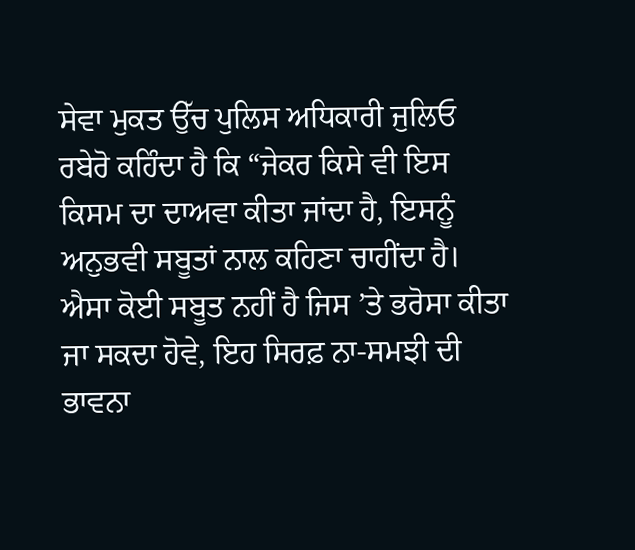ਸੇਵਾ ਮੁਕਤ ਉੱਚ ਪੁਲਿਸ ਅਧਿਕਾਰੀ ਜੁਲਿਓ ਰਬੇਰੋ ਕਹਿੰਦਾ ਹੈ ਕਿ “ਜੇਕਰ ਕਿਸੇ ਵੀ ਇਸ ਕਿਸਮ ਦਾ ਦਾਅਵਾ ਕੀਤਾ ਜਾਂਦਾ ਹੈ, ਇਸਨੂੰ ਅਨੁਭਵੀ ਸਬੂਤਾਂ ਨਾਲ ਕਹਿਣਾ ਚਾਹੀਂਦਾ ਹੈ। ਐਸਾ ਕੋਈ ਸਬੂਤ ਨਹੀਂ ਹੈ ਜਿਸ ’ਤੇ ਭਰੋਸਾ ਕੀਤਾ ਜਾ ਸਕਦਾ ਹੋਵੇ, ਇਹ ਸਿਰਫ਼ ਨਾ-ਸਮਝੀ ਦੀ ਭਾਵਨਾ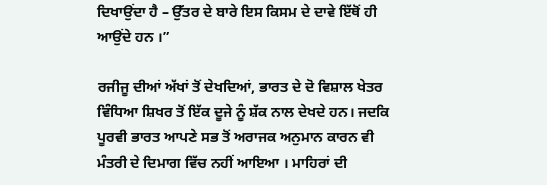ਦਿਖਾਉਂਦਾ ਹੈ – ਉੱਤਰ ਦੇ ਬਾਰੇ ਇਸ ਕਿਸਮ ਦੇ ਦਾਵੇ ਇੱਥੋਂ ਹੀ ਆਉਂਦੇ ਹਨ ।”

ਰਜੀਜੂ ਦੀਆਂ ਅੱਖਾਂ ਤੋਂ ਦੇਖਦਿਆਂ, ਭਾਰਤ ਦੇ ਦੋ ਵਿਸ਼ਾਲ ਖੇਤਰ ਵਿੰਧਿਆ ਸ਼ਿਖਰ ਤੋਂ ਇੱਕ ਦੂਜੇ ਨੂੰ ਸ਼ੱਕ ਨਾਲ ਦੇਖਦੇ ਹਨ। ਜਦਕਿ ਪੂਰਵੀ ਭਾਰਤ ਆਪਣੇ ਸਭ ਤੋਂ ਅਰਾਜਕ ਅਨੁਮਾਨ ਕਾਰਨ ਵੀ ਮੰਤਰੀ ਦੇ ਦਿਮਾਗ ਵਿੱਚ ਨਹੀਂ ਆਇਆ । ਮਾਹਿਰਾਂ ਦੀ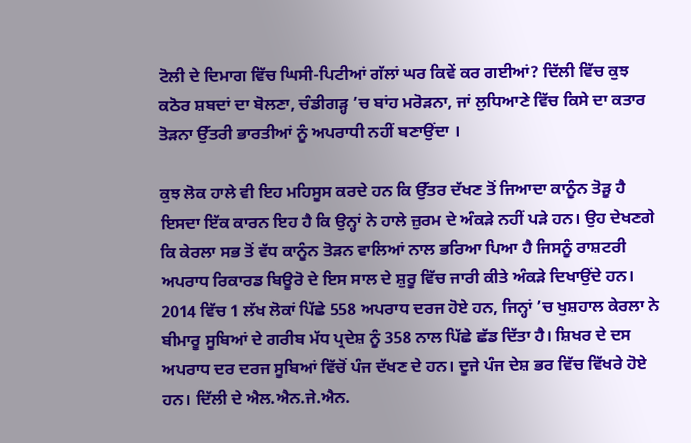ਟੋਲੀ ਦੇ ਦਿਮਾਗ ਵਿੱਚ ਘਿਸੀ-ਪਿਟੀਆਂ ਗੱਲਾਂ ਘਰ ਕਿਵੇਂ ਕਰ ਗਈਆਂ? ਦਿੱਲੀ ਵਿੱਚ ਕੁਝ ਕਠੋਰ ਸ਼ਬਦਾਂ ਦਾ ਬੋਲਣਾ, ਚੰਡੀਗੜ੍ਹ ’ਚ ਬਾਂਹ ਮਰੋੜਨਾ, ਜਾਂ ਲੁਧਿਆਣੇ ਵਿੱਚ ਕਿਸੇ ਦਾ ਕਤਾਰ ਤੋੜਨਾ ਉੱਤਰੀ ਭਾਰਤੀਆਂ ਨੂੰ ਅਪਰਾਧੀ ਨਹੀਂ ਬਣਾਉਂਦਾ ।

ਕੁਝ ਲੋਕ ਹਾਲੇ ਵੀ ਇਹ ਮਹਿਸੂਸ ਕਰਦੇ ਹਨ ਕਿ ਉੱਤਰ ਦੱਖਣ ਤੋਂ ਜਿਆਦਾ ਕਾਨੂੰਨ ਤੋੜੂ ਹੈ ਇਸਦਾ ਇੱਕ ਕਾਰਨ ਇਹ ਹੈ ਕਿ ਉਨ੍ਹਾਂ ਨੇ ਹਾਲੇ ਜ਼ੁਰਮ ਦੇ ਅੰਕੜੇ ਨਹੀਂ ਪੜੇ ਹਨ। ਉਹ ਦੇਖਣਗੇ ਕਿ ਕੇਰਲਾ ਸਭ ਤੋਂ ਵੱਧ ਕਾਨੂੰਨ ਤੋੜਨ ਵਾਲਿਆਂ ਨਾਲ ਭਰਿਆ ਪਿਆ ਹੈ ਜਿਸਨੂੰ ਰਾਸ਼ਟਰੀ ਅਪਰਾਧ ਰਿਕਾਰਡ ਬਿਊਰੋ ਦੇ ਇਸ ਸਾਲ ਦੇ ਸ਼ੁਰੂ ਵਿੱਚ ਜਾਰੀ ਕੀਤੇ ਅੰਕੜੇ ਦਿਖਾਉਂਦੇ ਹਨ। 2014 ਵਿੱਚ 1 ਲੱਖ ਲੋਕਾਂ ਪਿੱਛੇ 558 ਅਪਰਾਧ ਦਰਜ ਹੋਏ ਹਨ, ਜਿਨ੍ਹਾਂ ’ਚ ਖੁਸ਼ਹਾਲ ਕੇਰਲਾ ਨੇ ਬੀਮਾਰੂ ਸੂਬਿਆਂ ਦੇ ਗਰੀਬ ਮੱਧ ਪ੍ਰਦੇਸ਼ ਨੂੰ 358 ਨਾਲ ਪਿੱਛੇ ਛੱਡ ਦਿੱਤਾ ਹੈ। ਸ਼ਿਖਰ ਦੇ ਦਸ ਅਪਰਾਧ ਦਰ ਦਰਜ ਸੂਬਿਆਂ ਵਿੱਚੋਂ ਪੰਜ ਦੱਖਣ ਦੇ ਹਨ। ਦੂਜੇ ਪੰਜ ਦੇਸ਼ ਭਰ ਵਿੱਚ ਵਿੱਖਰੇ ਹੋਏ ਹਨ। ਦਿੱਲੀ ਦੇ ਐਲ.ਐਨ.ਜੇ.ਐਨ.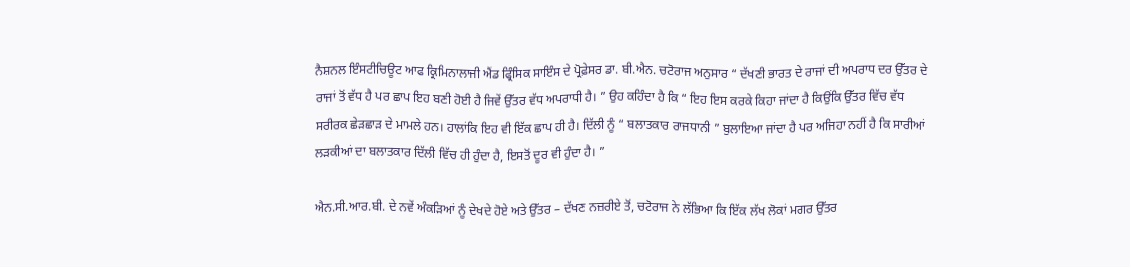ਨੈਸ਼ਨਲ ਇੰਸਟੀਚਿਊਟ ਆਫ ਕ੍ਰਿਮਿਨਾਲਾਜੀ ਐਂਡ ਫ੍ਰਿੰਸਿਕ ਸਾਇੰਸ ਦੇ ਪ੍ਰੋਫ਼ੇਸਰ ਡਾ. ਬੀ.ਐਨ. ਚਟੋਰਾਜ ਅਨੁਸਾਰ “ ਦੱਖਣੀ ਭਾਰਤ ਦੇ ਰਾਜਾਂ ਦੀ ਅਪਰਾਧ ਦਰ ਉੱਤਰ ਦੇ ਰਾਜਾਂ ਤੋਂ ਵੱਧ ਹੈ ਪਰ ਛਾਪ ਇਹ ਬਣੀ ਹੋਈ ਹੈ ਜਿਵੇਂ ਉੱਤਰ ਵੱਧ ਅਪਰਾਧੀ ਹੈ। ” ਉਹ ਕਹਿੰਦਾ ਹੈ ਕਿ “ ਇਹ ਇਸ ਕਰਕੇ ਕਿਹਾ ਜਾਂਦਾ ਹੈ ਕਿਉਂਕਿ ਉੱਤਰ ਵਿੱਚ ਵੱਧ ਸਰੀਰਕ ਛੇੜਛਾੜ ਦੇ ਮਾਮਲੇ ਹਨ। ਹਾਲਾਂਕਿ ਇਹ ਵੀ ਇੱਕ ਛਾਪ ਹੀ ਹੈ। ਦਿੱਲੀ ਨੂੰ “ ਬਲਾਤਕਾਰ ਰਾਜਧਾਨੀ ” ਬੁਲਾਇਆ ਜਾਂਦਾ ਹੈ ਪਰ ਅਜਿਹਾ ਨਹੀਂ ਹੈ ਕਿ ਸਾਰੀਆਂ ਲੜਕੀਆਂ ਦਾ ਬਲਾਤਕਾਰ ਦਿੱਲੀ ਵਿੱਚ ਹੀ ਹੁੰਦਾ ਹੈ, ਇਸਤੋਂ ਦੂਰ ਵੀ ਹੁੰਦਾ ਹੈ। ”

ਐਨ.ਸੀ.ਆਰ.ਬੀ. ਦੇ ਨਵੇਂ ਅੰਕੜਿਆਂ ਨੂੰ ਦੇਖਦੇ ਹੋਏ ਅਤੇ ਉੱਤਰ – ਦੱਖਣ ਨਜ਼ਰੀਏ ਤੋਂ, ਚਟੋਰਾਜ ਨੇ ਲੱਭਿਆ ਕਿ ਇੱਕ ਲੱਖ ਲੋਕਾਂ ਮਗਰ ਉੱਤਰ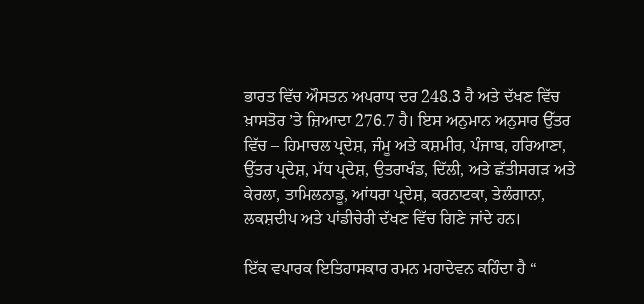ਭਾਰਤ ਵਿੱਚ ਔਸਤਨ ਅਪਰਾਧ ਦਰ 248.3 ਹੈ ਅਤੇ ਦੱਖਣ ਵਿੱਚ ਖ਼ਾਸਤੋਰ ’ਤੇ ਜ਼ਿਆਦਾ 276.7 ਹੈ। ਇਸ ਅਨੁਮਾਨ ਅਨੁਸਾਰ ਉੱਤਰ ਵਿੱਚ – ਹਿਮਾਚਲ ਪ੍ਰਦੇਸ਼, ਜੰਮੂ ਅਤੇ ਕਸ਼ਮੀਰ, ਪੰਜਾਬ, ਹਰਿਆਣਾ, ਉੱਤਰ ਪ੍ਰਦੇਸ਼, ਮੱਧ ਪ੍ਰਦੇਸ਼, ਉਤਰਾਖੰਡ, ਦਿੱਲੀ, ਅਤੇ ਛੱਤੀਸਗੜ ਅਤੇ ਕੇਰਲਾ, ਤਾਮਿਲਨਾਡੂ, ਆਂਧਰਾ ਪ੍ਰਦੇਸ਼, ਕਰਨਾਟਕਾ, ਤੇਲੰਗਾਨਾ, ਲਕਸ਼ਦੀਪ ਅਤੇ ਪਾਂਡੀਚੇਰੀ ਦੱਖਣ ਵਿੱਚ ਗਿਣੇ ਜਾਂਦੇ ਹਨ।

ਇੱਕ ਵਪਾਰਕ ਇਤਿਹਾਸਕਾਰ ਰਮਨ ਮਹਾਦੇਵਨ ਕਹਿੰਦਾ ਹੈ “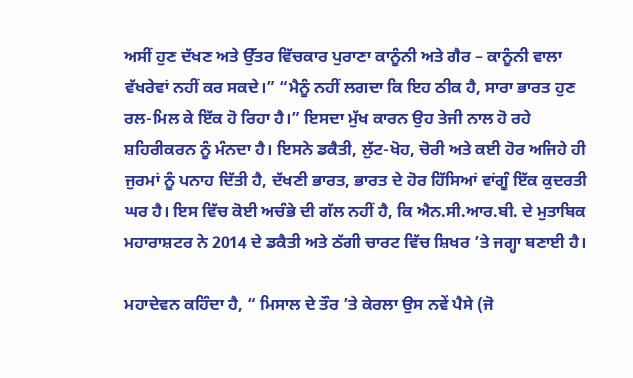ਅਸੀਂ ਹੁਣ ਦੱਖਣ ਅਤੇ ਉੱਤਰ ਵਿੱਚਕਾਰ ਪੁਰਾਣਾ ਕਾਨੂੰਨੀ ਅਤੇ ਗੈਰ – ਕਾਨੂੰਨੀ ਵਾਲਾ ਵੱਖਰੇਵਾਂ ਨਹੀਂ ਕਰ ਸਕਦੇ।” “ਮੈਨੂੰ ਨਹੀਂ ਲਗਦਾ ਕਿ ਇਹ ਠੀਕ ਹੈ, ਸਾਰਾ ਭਾਰਤ ਹੁਣ ਰਲ-ਮਿਲ ਕੇ ਇੱਕ ਹੋ ਰਿਹਾ ਹੈ।” ਇਸਦਾ ਮੁੱਖ ਕਾਰਨ ਉਹ ਤੇਜੀ ਨਾਲ ਹੋ ਰਹੇ ਸ਼ਹਿਰੀਕਰਨ ਨੂੰ ਮੰਨਦਾ ਹੈ। ਇਸਨੇ ਡਕੈਤੀ, ਲੁੱਟ-ਖੋਹ, ਚੋਰੀ ਅਤੇ ਕਈ ਹੋਰ ਅਜਿਹੇ ਹੀ ਜੁਰਮਾਂ ਨੂੰ ਪਨਾਹ ਦਿੱਤੀ ਹੈ, ਦੱਖਣੀ ਭਾਰਤ, ਭਾਰਤ ਦੇ ਹੋਰ ਹਿੱਸਿਆਂ ਵਾਂਗੂੰ ਇੱਕ ਕੁਦਰਤੀ ਘਰ ਹੈ। ਇਸ ਵਿੱਚ ਕੋਈ ਅਚੰਭੇ ਦੀ ਗੱਲ ਨਹੀਂ ਹੈ, ਕਿ ਐਨ.ਸੀ.ਆਰ.ਬੀ. ਦੇ ਮੁਤਾਬਿਕ ਮਹਾਰਾਸ਼ਟਰ ਨੇ 2014 ਦੇ ਡਕੈਤੀ ਅਤੇ ਠੱਗੀ ਚਾਰਟ ਵਿੱਚ ਸ਼ਿਖਰ ’ਤੇ ਜਗ੍ਹਾ ਬਣਾਈ ਹੈ।

ਮਹਾਦੇਵਨ ਕਹਿੰਦਾ ਹੈ, “ ਮਿਸਾਲ ਦੇ ਤੌਰ ’ਤੇ ਕੇਰਲਾ ਉਸ ਨਵੇਂ ਪੈਸੇ (ਜੋ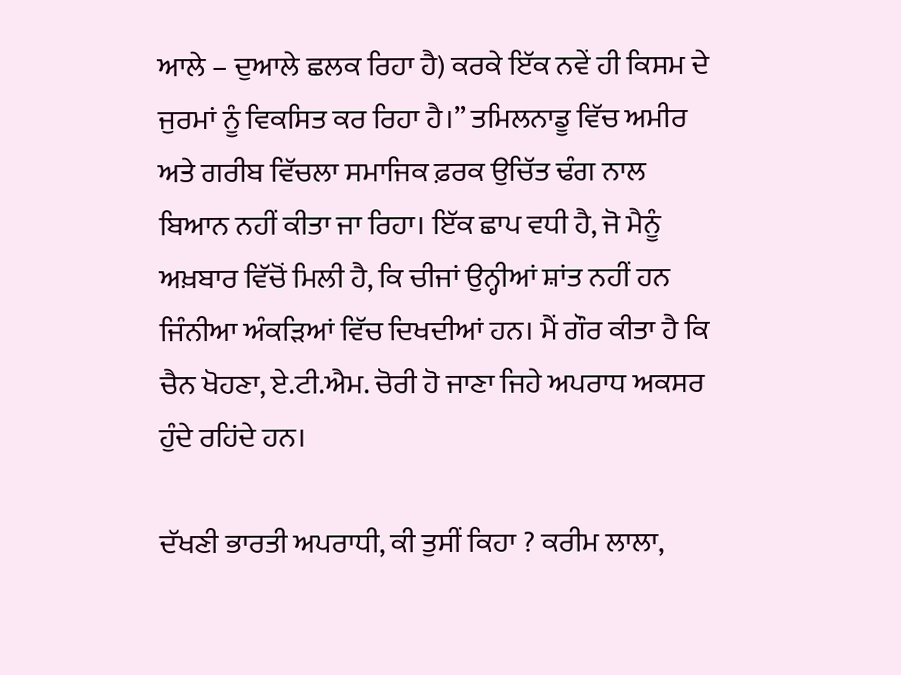ਆਲੇ – ਦੁਆਲੇ ਛਲਕ ਰਿਹਾ ਹੈ) ਕਰਕੇ ਇੱਕ ਨਵੇਂ ਹੀ ਕਿਸਮ ਦੇ ਜੁਰਮਾਂ ਨੂੰ ਵਿਕਸਿਤ ਕਰ ਰਿਹਾ ਹੈ।” ਤਮਿਲਨਾਡੂ ਵਿੱਚ ਅਮੀਰ ਅਤੇ ਗਰੀਬ ਵਿੱਚਲਾ ਸਮਾਜਿਕ ਫ਼ਰਕ ਉਚਿੱਤ ਢੰਗ ਨਾਲ ਬਿਆਨ ਨਹੀਂ ਕੀਤਾ ਜਾ ਰਿਹਾ। ਇੱਕ ਛਾਪ ਵਧੀ ਹੈ, ਜੋ ਮੈਨੂੰ ਅਖ਼ਬਾਰ ਵਿੱਚੋਂ ਮਿਲੀ ਹੈ, ਕਿ ਚੀਜਾਂ ਉਨ੍ਹੀਆਂ ਸ਼ਾਂਤ ਨਹੀਂ ਹਨ ਜਿੰਨੀਆ ਅੰਕੜਿਆਂ ਵਿੱਚ ਦਿਖਦੀਆਂ ਹਨ। ਮੈਂ ਗੌਰ ਕੀਤਾ ਹੈ ਕਿ ਚੈਨ ਖੋਹਣਾ, ਏ.ਟੀ.ਐਮ. ਚੋਰੀ ਹੋ ਜਾਣਾ ਜਿਹੇ ਅਪਰਾਧ ਅਕਸਰ ਹੁੰਦੇ ਰਹਿਂਦੇ ਹਨ।

ਦੱਖਣੀ ਭਾਰਤੀ ਅਪਰਾਧੀ, ਕੀ ਤੁਸੀਂ ਕਿਹਾ ? ਕਰੀਮ ਲਾਲਾ,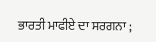ਭਾਰਤੀ ਮਾਫੀਏ ਦਾ ਸਰਗਨਾ ;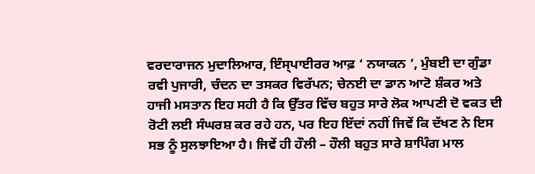ਵਰਦਾਰਾਜਨ ਮੁਦਾਲਿਆਰ, ਇੰਸ੍ਪਾਈਰਰ ਆਫ਼ ‘ ਨਯਾਕਨ ’, ਮੁੰਬਈ ਦਾ ਗੁੰਡਾ ਰਵੀ ਪੁਜਾਰੀ, ਚੰਦਨ ਦਾ ਤਸਕਰ ਵਿਰੱਪਨ; ਚੇਨਈ ਦਾ ਡਾਨ ਆਟੋ ਸ਼ੰਕਰ ਅਤੇ ਹਾਜੀ ਮਸਤਾਨ ਇਹ ਸਹੀ ਹੈ ਕਿ ਉੱਤਰ ਵਿੱਚ ਬਹੁਤ ਸਾਰੇ ਲੋਕ ਆਪਣੀ ਦੋ ਵਕਤ ਦੀ ਰੋਟੀ ਲਈ ਸੰਘਰਸ਼ ਕਰ ਰਹੇ ਹਨ, ਪਰ ਇਹ ਇੱਦਾਂ ਨਹੀਂ ਜਿਵੇਂ ਕਿ ਦੱਖਣ ਨੇ ਇਸ ਸਭ ਨੂੰ ਸੁਲਝਾਇਆ ਹੈ। ਜਿਵੇਂ ਹੀ ਹੌਲੀ – ਹੌਲੀ ਬਹੁਤ ਸਾਰੇ ਸ਼ਾਪਿੰਗ ਮਾਲ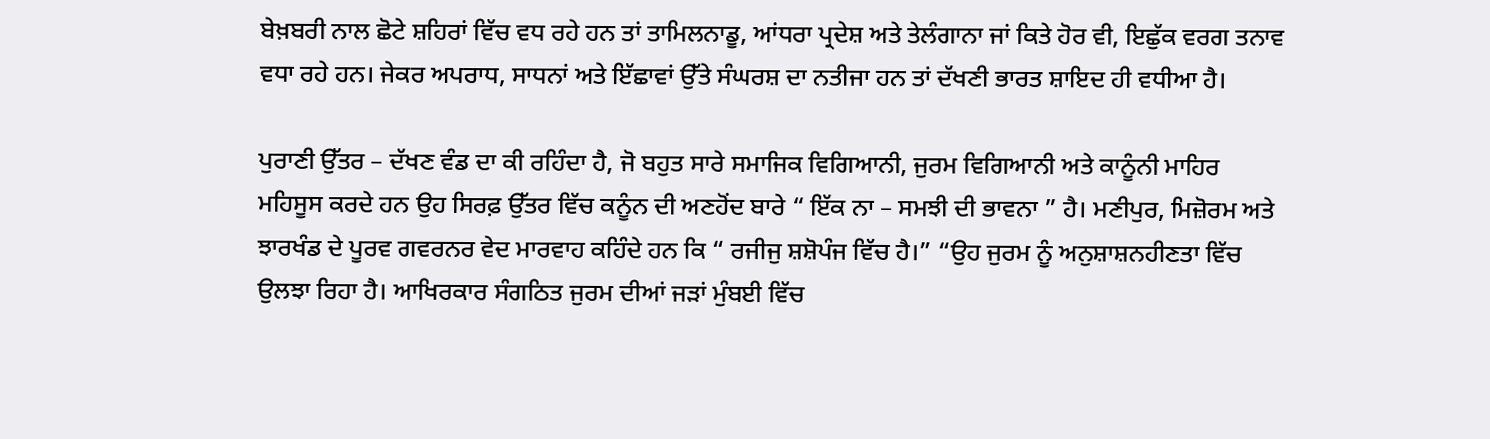ਬੇਖ਼ਬਰੀ ਨਾਲ ਛੋਟੇ ਸ਼ਹਿਰਾਂ ਵਿੱਚ ਵਧ ਰਹੇ ਹਨ ਤਾਂ ਤਾਮਿਲਨਾਡੂ, ਆਂਧਰਾ ਪ੍ਰਦੇਸ਼ ਅਤੇ ਤੇਲੰਗਾਨਾ ਜਾਂ ਕਿਤੇ ਹੋਰ ਵੀ, ਇਛੁੱਕ ਵਰਗ ਤਨਾਵ ਵਧਾ ਰਹੇ ਹਨ। ਜੇਕਰ ਅਪਰਾਧ, ਸਾਧਨਾਂ ਅਤੇ ਇੱਛਾਵਾਂ ਉੱਤੇ ਸੰਘਰਸ਼ ਦਾ ਨਤੀਜਾ ਹਨ ਤਾਂ ਦੱਖਣੀ ਭਾਰਤ ਸ਼ਾਇਦ ਹੀ ਵਧੀਆ ਹੈ।

ਪੁਰਾਣੀ ਉੱਤਰ – ਦੱਖਣ ਵੰਡ ਦਾ ਕੀ ਰਹਿੰਦਾ ਹੈ, ਜੋ ਬਹੁਤ ਸਾਰੇ ਸਮਾਜਿਕ ਵਿਗਿਆਨੀ, ਜੁਰਮ ਵਿਗਿਆਨੀ ਅਤੇ ਕਾਨੂੰਨੀ ਮਾਹਿਰ ਮਹਿਸੂਸ ਕਰਦੇ ਹਨ ਉਹ ਸਿਰਫ਼ ਉੱਤਰ ਵਿੱਚ ਕਨੂੰਨ ਦੀ ਅਣਹੋਂਦ ਬਾਰੇ “ ਇੱਕ ਨਾ – ਸਮਝੀ ਦੀ ਭਾਵਨਾ ” ਹੈ। ਮਣੀਪੁਰ, ਮਿਜ਼ੋਰਮ ਅਤੇ ਝਾਰਖੰਡ ਦੇ ਪੂਰਵ ਗਵਰਨਰ ਵੇਦ ਮਾਰਵਾਹ ਕਹਿੰਦੇ ਹਨ ਕਿ “ ਰਜੀਜੁ ਸ਼ਸ਼ੋਪੰਜ ਵਿੱਚ ਹੈ।” “ਉਹ ਜੁਰਮ ਨੂੰ ਅਨੁਸ਼ਾਸ਼ਨਹੀਣਤਾ ਵਿੱਚ ਉਲਝਾ ਰਿਹਾ ਹੈ। ਆਖਿਰਕਾਰ ਸੰਗਠਿਤ ਜੁਰਮ ਦੀਆਂ ਜੜਾਂ ਮੁੰਬਈ ਵਿੱਚ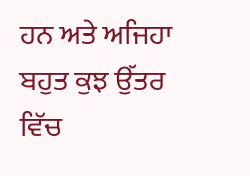ਹਨ ਅਤੇ ਅਜਿਹਾ ਬਹੁਤ ਕੁਝ ਉੱਤਰ ਵਿੱਚ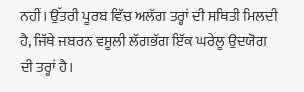ਨਹੀਂ। ਉੱਤਰੀ ਪੂਰਬ ਵਿੱਚ ਅਲੱਗ ਤਰ੍ਹਾਂ ਦੀ ਸਥਿਤੀ ਮਿਲਦੀ ਹੈ, ਜਿੱਥੇ ਜਬਰਨ ਵਸੂਲੀ ਲੱਗਭੱਗ ਇੱਕ ਘਰੇਲੂ ਉਦਯੋਗ ਦੀ ਤਰ੍ਹਾਂ ਹੈ।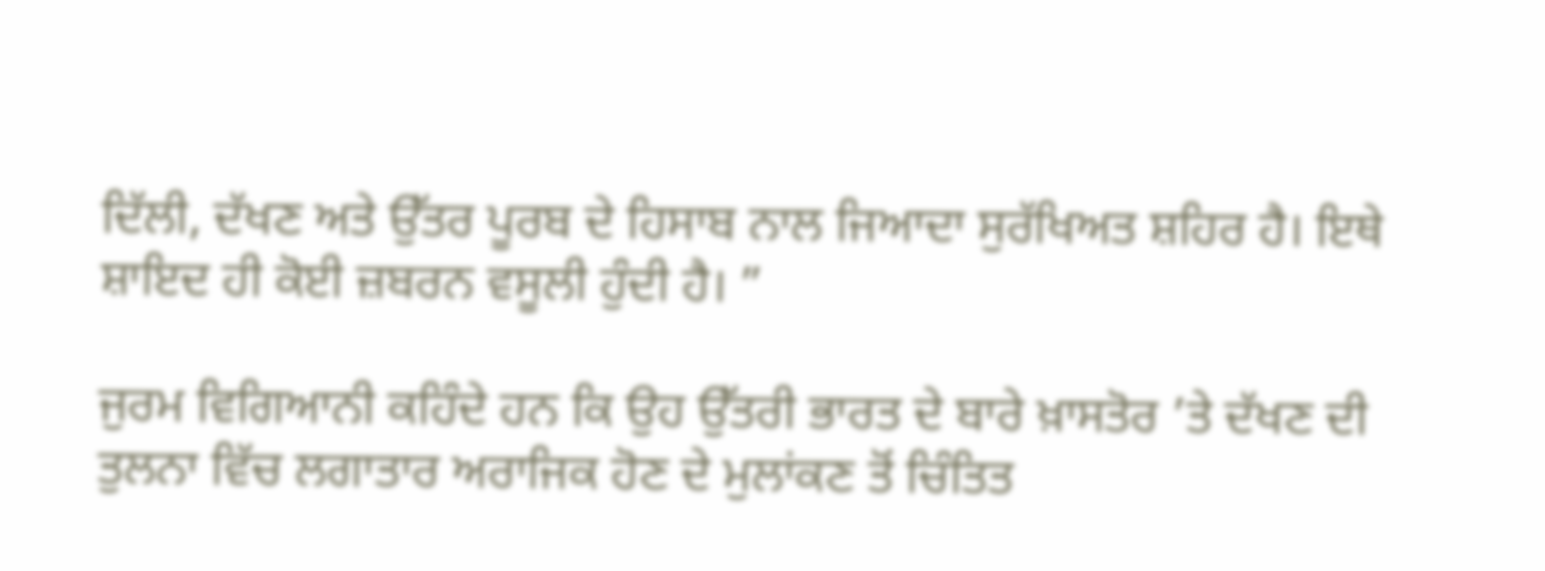ਦਿੱਲੀ, ਦੱਖਣ ਅਤੇ ਉੱਤਰ ਪੂਰਬ ਦੇ ਹਿਸਾਬ ਨਾਲ ਜਿਆਦਾ ਸੁਰੱਖਿਅਤ ਸ਼ਹਿਰ ਹੈ। ਇਥੇ ਸ਼ਾਇਦ ਹੀ ਕੋਈ ਜ਼ਬਰਨ ਵਸੂਲੀ ਹੁੰਦੀ ਹੈ। ”

ਜੁਰਮ ਵਿਗਿਆਨੀ ਕਹਿੰਦੇ ਹਨ ਕਿ ਉਹ ਉੱਤਰੀ ਭਾਰਤ ਦੇ ਬਾਰੇ ਖ਼ਾਸਤੋਰ ’ਤੇ ਦੱਖਣ ਦੀ ਤੁਲਨਾ ਵਿੱਚ ਲਗਾਤਾਰ ਅਰਾਜਿਕ ਹੋਣ ਦੇ ਮੁਲਾਂਕਣ ਤੋਂ ਚਿੰਤਿਤ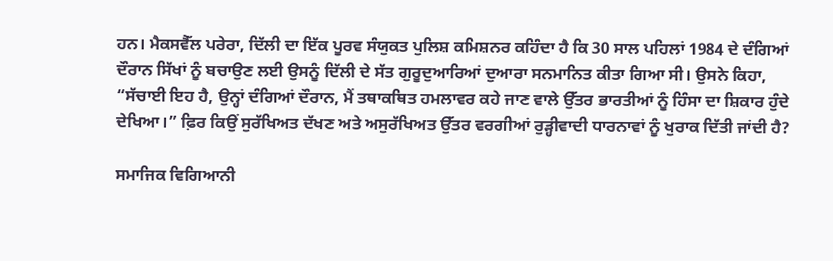ਹਨ। ਮੈਕਸਵੈੱਲ ਪਰੇਰਾ, ਦਿੱਲੀ ਦਾ ਇੱਕ ਪੂਰਵ ਸੰਯੁਕਤ ਪੁਲਿਸ਼ ਕਮਿਸ਼ਨਰ ਕਹਿੰਦਾ ਹੈ ਕਿ 30 ਸਾਲ ਪਹਿਲਾਂ 1984 ਦੇ ਦੰਗਿਆਂ ਦੌਰਾਨ ਸਿੱਖਾਂ ਨੂੰ ਬਚਾਉਣ ਲਈ ਉਸਨੂੰ ਦਿੱਲੀ ਦੇ ਸੱਤ ਗੁਰੂਦੁਆਰਿਆਂ ਦੁਆਰਾ ਸਨਮਾਨਿਤ ਕੀਤਾ ਗਿਆ ਸੀ। ਉਸਨੇ ਕਿਹਾ, “ਸੱਚਾਈ ਇਹ ਹੈ, ਉਨ੍ਹਾਂ ਦੰਗਿਆਂ ਦੌਰਾਨ, ਮੈਂ ਤਥਾਕਥਿਤ ਹਮਲਾਵਰ ਕਹੇ ਜਾਣ ਵਾਲੇ ਉੱਤਰ ਭਾਰਤੀਆਂ ਨੂੰ ਹਿੰਸਾ ਦਾ ਸ਼ਿਕਾਰ ਹੁੰਦੇ ਦੇਖਿਆ।” ਫ਼ਿਰ ਕਿਉਂ ਸੁਰੱਖਿਅਤ ਦੱਖਣ ਅਤੇ ਅਸੁਰੱਖਿਅਤ ਉੱਤਰ ਵਰਗੀਆਂ ਰੁੜ੍ਹੀਵਾਦੀ ਧਾਰਨਾਵਾਂ ਨੂੰ ਖੁਰਾਕ ਦਿੱਤੀ ਜਾਂਦੀ ਹੈ?

ਸਮਾਜਿਕ ਵਿਗਿਆਨੀ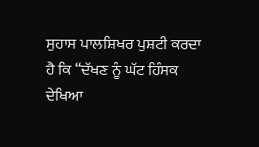ਸੁਹਾਸ ਪਾਲਸ਼ਿਖਰ ਪੁਸ਼ਟੀ ਕਰਦਾ ਹੈ ਕਿ “ਦੱਖਣ ਨੂੰ ਘੱਟ ਹਿੰਸਕ ਦੇਖਿਆ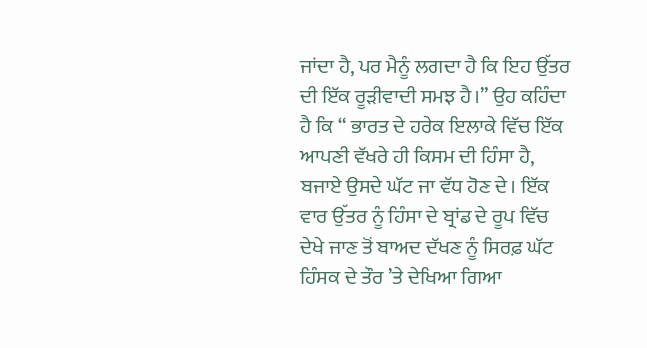ਜਾਂਦਾ ਹੈ, ਪਰ ਮੈਨੂੰ ਲਗਦਾ ਹੈ ਕਿ ਇਹ ਉੱਤਰ ਦੀ ਇੱਕ ਰੂੜੀਵਾਦੀ ਸਮਝ ਹੈ।” ਉਹ ਕਹਿੰਦਾ ਹੈ ਕਿ “ ਭਾਰਤ ਦੇ ਹਰੇਕ ਇਲਾਕੇ ਵਿੱਚ ਇੱਕ ਆਪਣੀ ਵੱਖਰੇ ਹੀ ਕਿਸਮ ਦੀ ਹਿੰਸਾ ਹੈ, ਬਜਾਏ ਉਸਦੇ ਘੱਟ ਜਾ ਵੱਧ ਹੋਣ ਦੇ। ਇੱਕ ਵਾਰ ਉੱਤਰ ਨੂੰ ਹਿੰਸਾ ਦੇ ਬ੍ਰਾਂਡ ਦੇ ਰੂਪ ਵਿੱਚ ਦੇਖੇ ਜਾਣ ਤੋਂ ਬਾਅਦ ਦੱਖਣ ਨੂੰ ਸਿਰਫ਼ ਘੱਟ ਹਿੰਸਕ ਦੇ ਤੌਰ ’ਤੇ ਦੇਖਿਆ ਗਿਆ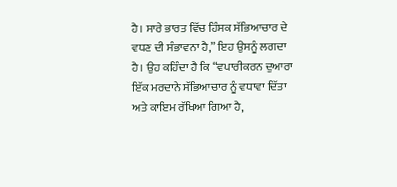ਹੈ। ਸਾਰੇ ਭਾਰਤ ਵਿੱਚ ਹਿੰਸਕ ਸੱਭਿਆਚਾਰ ਦੇ ਵਧਣ ਦੀ ਸੰਭਾਵਨਾ ਹੈ,” ਇਹ ਉਸਨੂੰ ਲਗਦਾ ਹੈ। ਉਹ ਕਹਿੰਦਾ ਹੈ ਕਿ “ਵਪਾਰੀਕਰਨ ਦੁਆਰਾ ਇੱਕ ਮਰਦਾਨੇ ਸੱਭਿਆਚਾਰ ਨੂੰ ਵਧਾਵਾ ਦਿੱਤਾ ਅਤੇ ਕਾਇਮ ਰੱਖਿਆ ਗਿਆ ਹੈ,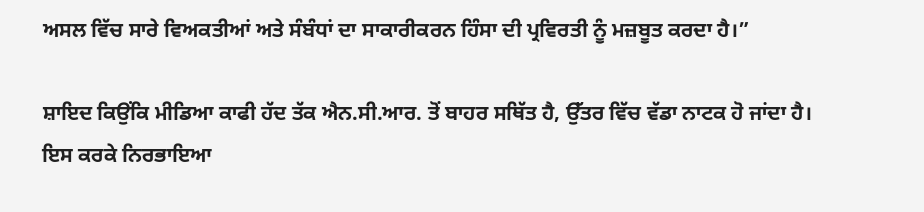ਅਸਲ ਵਿੱਚ ਸਾਰੇ ਵਿਅਕਤੀਆਂ ਅਤੇ ਸੰਬੰਧਾਂ ਦਾ ਸਾਕਾਰੀਕਰਨ ਹਿੰਸਾ ਦੀ ਪ੍ਰਵਿਰਤੀ ਨੂੰ ਮਜ਼ਬੂਤ ਕਰਦਾ ਹੈ।”

ਸ਼ਾਇਦ ਕਿਉਂਕਿ ਮੀਡਿਆ ਕਾਫੀ ਹੱਦ ਤੱਕ ਐਨ.ਸੀ.ਆਰ. ਤੋਂ ਬਾਹਰ ਸਥਿੱਤ ਹੈ, ਉੱਤਰ ਵਿੱਚ ਵੱਡਾ ਨਾਟਕ ਹੋ ਜਾਂਦਾ ਹੈ। ਇਸ ਕਰਕੇ ਨਿਰਭਾਇਆ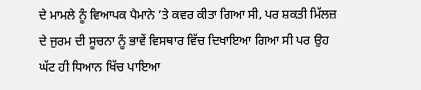ਦੇ ਮਾਮਲੇ ਨੂੰ ਵਿਆਪਕ ਪੈਮਾਨੇ ’ਤੇ ਕਵਰ ਕੀਤਾ ਗਿਆ ਸੀ, ਪਰ ਸ਼ਕਤੀ ਮਿੱਲਜ਼ ਦੇ ਜੁਰਮ ਦੀ ਸੂਚਨਾ ਨੂੰ ਭਾਵੇਂ ਵਿਸਥਾਰ ਵਿੱਚ ਦਿਖਾਇਆ ਗਿਆ ਸੀ ਪਰ ਉਹ ਘੱਟ ਹੀ ਧਿਆਨ ਖਿੱਚ ਪਾਇਆ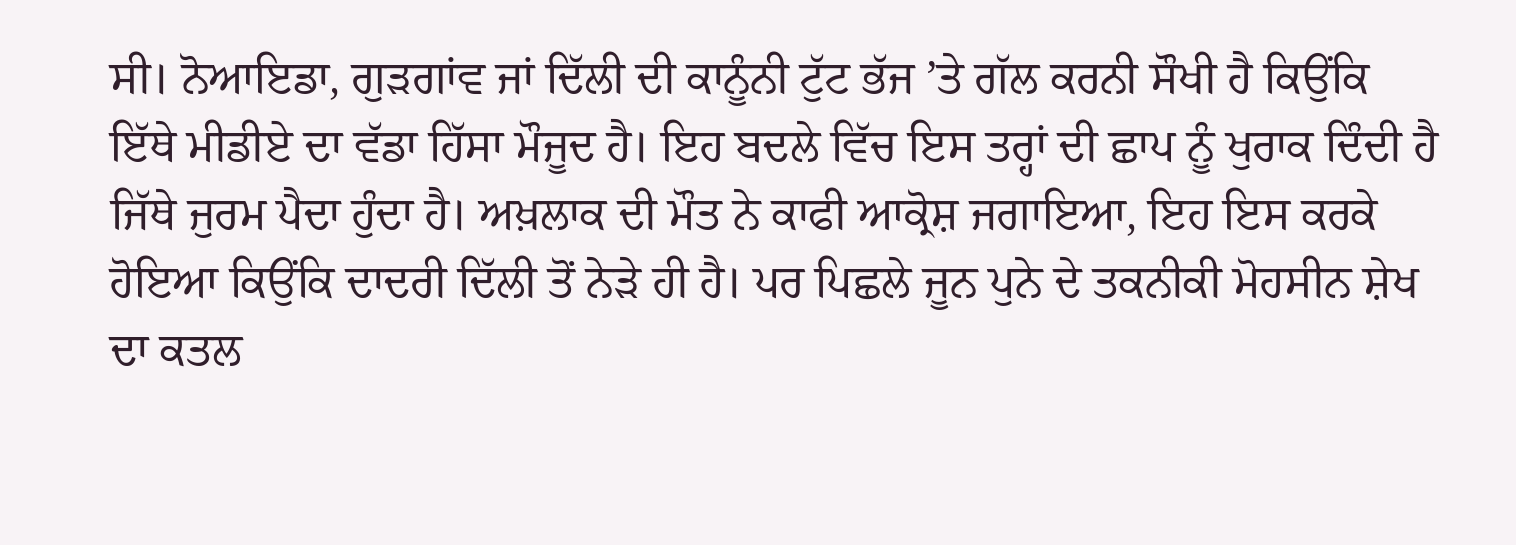ਸੀ। ਨੋਆਇਡਾ, ਗੁੜਗਾਂਵ ਜਾਂ ਦਿੱਲੀ ਦੀ ਕਾਨੂੰਨੀ ਟੁੱਟ ਭੱਜ ’ਤੇ ਗੱਲ ਕਰਨੀ ਸੌਖੀ ਹੈ ਕਿਉਂਕਿ ਇੱਥੇ ਮੀਡੀਏ ਦਾ ਵੱਡਾ ਹਿੱਸਾ ਮੌਜੂਦ ਹੈ। ਇਹ ਬਦਲੇ ਵਿੱਚ ਇਸ ਤਰ੍ਹਾਂ ਦੀ ਛਾਪ ਨੂੰ ਖੁਰਾਕ ਦਿੰਦੀ ਹੈ ਜਿੱਥੇ ਜੁਰਮ ਪੈਦਾ ਹੁੰਦਾ ਹੈ। ਅਖ਼ਲਾਕ ਦੀ ਮੌਤ ਨੇ ਕਾਫੀ ਆਕ੍ਰੋਸ਼ ਜਗਾਇਆ, ਇਹ ਇਸ ਕਰਕੇ ਹੋਇਆ ਕਿਉਂਕਿ ਦਾਦਰੀ ਦਿੱਲੀ ਤੋਂ ਨੇੜੇ ਹੀ ਹੈ। ਪਰ ਪਿਛਲੇ ਜੂਨ ਪੁਨੇ ਦੇ ਤਕਨੀਕੀ ਮੋਹਸੀਨ ਸ਼ੇਖ ਦਾ ਕਤਲ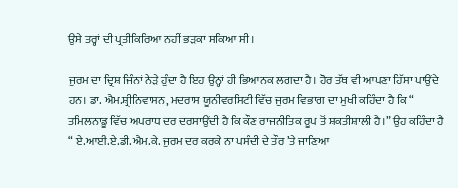ਉਸੇ ਤਰ੍ਹਾਂ ਦੀ ਪ੍ਰਤੀਕਿਰਿਆ ਨਹੀਂ ਭੜਕਾ ਸਕਿਆ ਸੀ।

ਜੁਰਮ ਦਾ ਦ੍ਰਿਸ਼ ਜਿੰਨਾਂ ਨੇੜੇ ਹੁੰਦਾ ਹੈ ਇਹ ਉਨ੍ਹਾਂ ਹੀ ਭਿਆਨਕ ਲਗਦਾ ਹੈ। ਹੋਰ ਤੱਥ ਵੀ ਆਪਣਾ ਹਿੱਸਾ ਪਾਉਂਦੇ ਹਨ। ਡਾ. ਐਮ.ਸ਼੍ਰੀਨਿਵਾਸਨ, ਮਦਰਾਸ ਯੂਨੀਵਰਸਿਟੀ ਵਿੱਚ ਜੁਰਮ ਵਿਭਾਗ ਦਾ ਮੁਖੀ ਕਹਿੰਦਾ ਹੈ ਕਿ “ ਤਮਿਲਨਾਡੂ ਵਿੱਚ ਅਪਰਾਧ ਦਰ ਦਰਸਾਉਂਦੀ ਹੈ ਕਿ ਕੌਣ ਰਾਜਨੀਤਿਕ ਰੂਪ ਤੋਂ ਸ਼ਕਤੀਸ਼ਾਲੀ ਹੈ।” ਉਹ ਕਹਿੰਦਾ ਹੈ “ ਏ.ਆਈ.ਏ.ਡੀ.ਐਮ.ਕੇ. ਜੁਰਮ ਦਰ ਕਰਕੇ ਨਾ ਪਸੰਦੀ ਦੇ ਤੌਰ ’ਤੇ ਜਾਣਿਆ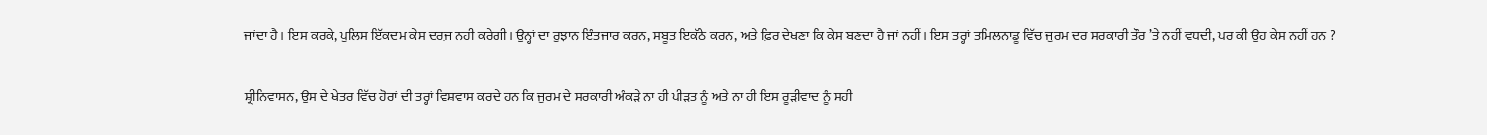ਜਾਂਦਾ ਹੈ। ਇਸ ਕਰਕੇ, ਪੁਲਿਸ ਇੱਕਦਮ ਕੇਸ ਦਰ਼ਜ ਨਹੀ ਕਰੇਗੀ। ਉਨ੍ਹਾਂ ਦਾ ਰੁਝਾਨ ਇੰਤਜਾਰ ਕਰਨ, ਸਬੂਤ ਇਕੱਠੇ ਕਰਨ, ਅਤੇ ਫ਼ਿਰ ਦੇਖਣਾ ਕਿ ਕੇਸ ਬਣਦਾ ਹੈ ਜਾਂ ਨਹੀਂ। ਇਸ ਤਰ੍ਹਾਂ ਤਮਿਲਨਾਡੂ ਵਿੱਚ ਜੁਰਮ ਦਰ ਸਰਕਾਰੀ ਤੌਰ ’ਤੇ ਨਹੀਂ ਵਧਦੀ, ਪਰ ਕੀ ਉਹ ਕੇਸ ਨਹੀਂ ਹਨ ?

ਸ਼੍ਰੀਨਿਵਾਸਨ, ਉਸ ਦੇ ਖੇਤਰ ਵਿੱਚ ਹੋਰਾਂ ਦੀ ਤਰ੍ਹਾਂ ਵਿਸ਼ਵਾਸ ਕਰਦੇ ਹਨ ਕਿ ਜੁਰਮ ਦੇ ਸਰਕਾਰੀ ਅੰਕੜੇ ਨਾ ਹੀ ਪੀੜਤ ਨੂੰ ਅਤੇ ਨਾ ਹੀ ਇਸ ਰੂੜੀਵਾਦ ਨੂੰ ਸਹੀ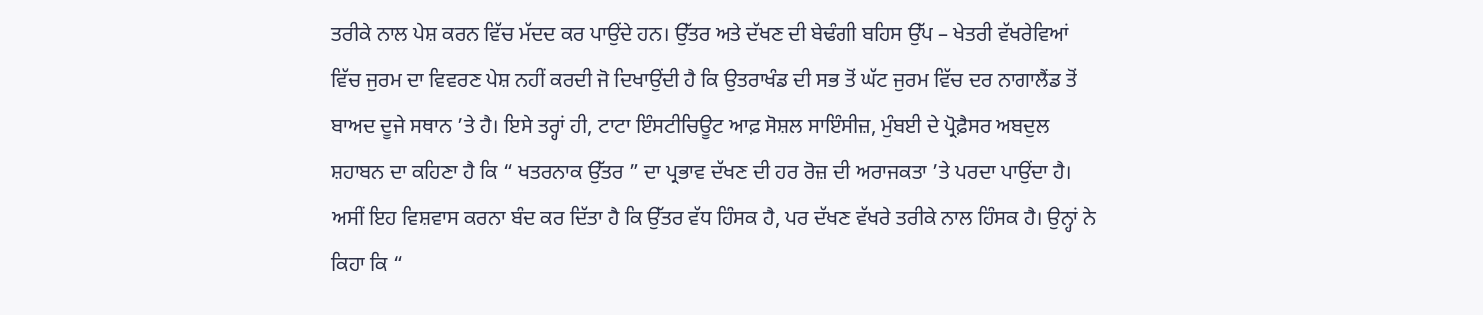ਤਰੀਕੇ ਨਾਲ ਪੇਸ਼ ਕਰਨ ਵਿੱਚ ਮੱਦਦ ਕਰ ਪਾਉਂਦੇ ਹਨ। ਉੱਤਰ ਅਤੇ ਦੱਖਣ ਦੀ ਬੇਢੰਗੀ ਬਹਿਸ ਉੱਪ – ਖੇਤਰੀ ਵੱਖਰੇਵਿਆਂ ਵਿੱਚ ਜੁਰਮ ਦਾ ਵਿਵਰਣ ਪੇਸ਼ ਨਹੀਂ ਕਰਦੀ ਜੋ ਦਿਖਾਉਂਦੀ ਹੈ ਕਿ ਉਤਰਾਖੰਡ ਦੀ ਸਭ ਤੋਂ ਘੱਟ ਜੁਰਮ ਵਿੱਚ ਦਰ ਨਾਗਾਲੈਂਡ ਤੋਂ ਬਾਅਦ ਦੂਜੇ ਸਥਾਨ ’ਤੇ ਹੈ। ਇਸੇ ਤਰ੍ਹਾਂ ਹੀ, ਟਾਟਾ ਇੰਸਟੀਚਿਊਟ ਆਫ਼ ਸੋਸ਼ਲ ਸਾਇੰਸੀਜ਼, ਮੁੰਬਈ ਦੇ ਪ੍ਰੋਫ਼ੈਸਰ ਅਬਦੁਲ ਸ਼ਹਾਬਨ ਦਾ ਕਹਿਣਾ ਹੈ ਕਿ “ ਖਤਰਨਾਕ ਉੱਤਰ ” ਦਾ ਪ੍ਰਭਾਵ ਦੱਖਣ ਦੀ ਹਰ ਰੋਜ਼ ਦੀ ਅਰਾਜਕਤਾ ’ਤੇ ਪਰਦਾ ਪਾਉਂਦਾ ਹੈ। ਅਸੀਂ ਇਹ ਵਿਸ਼ਵਾਸ ਕਰਨਾ ਬੰਦ ਕਰ ਦਿੱਤਾ ਹੈ ਕਿ ਉੱਤਰ ਵੱਧ ਹਿੰਸਕ ਹੈ, ਪਰ ਦੱਖਣ ਵੱਖਰੇ ਤਰੀਕੇ ਨਾਲ ਹਿੰਸਕ ਹੈ। ਉਨ੍ਹਾਂ ਨੇ ਕਿਹਾ ਕਿ “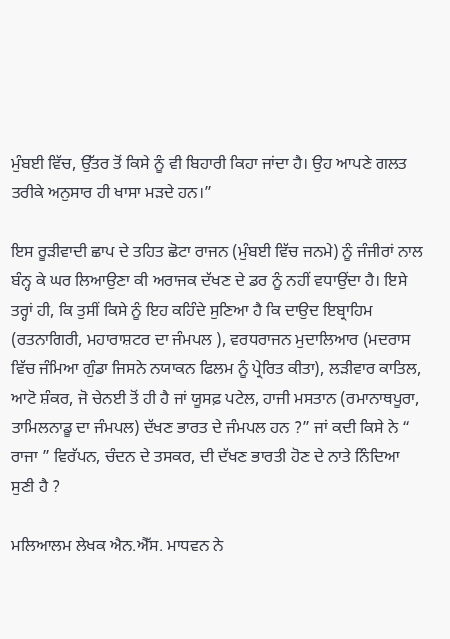ਮੁੰਬਈ ਵਿੱਚ, ਉੱਤਰ ਤੋਂ ਕਿਸੇ ਨੂੰ ਵੀ ਬਿਹਾਰੀ ਕਿਹਾ ਜਾਂਦਾ ਹੈ। ਉਹ ਆਪਣੇ ਗਲਤ ਤਰੀਕੇ ਅਨੁਸਾਰ ਹੀ ਖਾਸਾ ਮੜਦੇ ਹਨ।”

ਇਸ ਰੂੜੀਵਾਦੀ ਛਾਪ ਦੇ ਤਹਿਤ ਛੋਟਾ ਰਾਜਨ (ਮੁੰਬਈ ਵਿੱਚ ਜਨਮੇ) ਨੂੰ ਜੰਜੀਰਾਂ ਨਾਲ ਬੰਨ੍ਹ ਕੇ ਘਰ ਲਿਆਉਣਾ ਕੀ ਅਰਾਜਕ ਦੱਖਣ ਦੇ ਡਰ ਨੂੰ ਨਹੀਂ ਵਧਾਉਂਦਾ ਹੈ। ਇਸੇ ਤਰ੍ਹਾਂ ਹੀ, ਕਿ ਤੁਸੀਂ ਕਿਸੇ ਨੂੰ ਇਹ ਕਹਿੰਦੇ ਸੁਣਿਆ ਹੈ ਕਿ ਦਾਉਦ ਇਬ੍ਰਾਹਿਮ (ਰਤਨਾਗਿਰੀ, ਮਹਾਰਾਸ਼ਟਰ ਦਾ ਜੰਮਪਲ ), ਵਰਧਰਾਜਨ ਮੁਦਾਲਿਆਰ (ਮਦਰਾਸ ਵਿੱਚ ਜੰਮਿਆ ਗੁੰਡਾ ਜਿਸਨੇ ਨਯਾਕਨ ਫਿਲਮ ਨੂੰ ਪ੍ਰੇਰਿਤ ਕੀਤਾ), ਲੜੀਵਾਰ ਕਾਤਿਲ, ਆਟੋ ਸ਼ੰਕਰ, ਜੋ ਚੇਨਈ ਤੋਂ ਹੀ ਹੈ ਜਾਂ ਯੂਸਫ਼ ਪਟੇਲ, ਹਾਜੀ ਮਸਤਾਨ (ਰਮਾਨਾਥਪੂਰਾ, ਤਾਮਿਲਨਾਡੂ ਦਾ ਜੰਮਪਲ) ਦੱਖਣ ਭਾਰਤ ਦੇ ਜੰਮਪਲ ਹਨ ?” ਜਾਂ ਕਦੀ ਕਿਸੇ ਨੇ “ ਰਾਜਾ ” ਵਿਰੱਪਨ, ਚੰਦਨ ਦੇ ਤਸਕਰ, ਦੀ ਦੱਖਣ ਭਾਰਤੀ ਹੋਣ ਦੇ ਨਾਤੇ ਨਿੰਦਿਆ ਸੁਣੀ ਹੈ ?

ਮਲਿਆਲਮ ਲੇਖਕ ਐਨ.ਐੱਸ. ਮਾਧਵਨ ਨੇ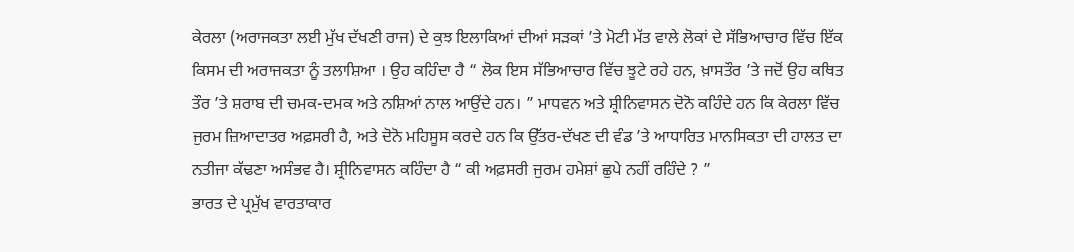ਕੇਰਲਾ (ਅਰਾਜਕਤਾ ਲਈ ਮੁੱਖ ਦੱਖਣੀ ਰਾਜ) ਦੇ ਕੁਝ ਇਲਾਕਿਆਂ ਦੀਆਂ ਸੜਕਾਂ ’ਤੇ ਮੋਟੀ ਮੱਤ ਵਾਲੇ ਲੋਕਾਂ ਦੇ ਸੱਭਿਆਚਾਰ ਵਿੱਚ ਇੱਕ ਕਿਸਮ ਦੀ ਅਰਾਜਕਤਾ ਨੂੰ ਤਲਾਸ਼ਿਆ । ਉਹ ਕਹਿੰਦਾ ਹੈ “ ਲੋਕ ਇਸ ਸੱਭਿਆਚਾਰ ਵਿੱਚ ਝੂਟੇ ਰਹੇ ਹਨ, ਖ਼ਾਸਤੌਰ ’ਤੇ ਜਦੋਂ ਉਹ ਕਥਿਤ ਤੌਰ ’ਤੇ ਸ਼ਰਾਬ ਦੀ ਚਮਕ-ਦਮਕ ਅਤੇ ਨਸ਼ਿਆਂ ਨਾਲ ਆਉਂਦੇ ਹਨ। ” ਮਾਧਵਨ ਅਤੇ ਸ਼੍ਰੀਨਿਵਾਸਨ ਦੋਨੋ ਕਹਿੰਦੇ ਹਨ ਕਿ ਕੇਰਲਾ ਵਿੱਚ ਜੁਰਮ ਜ਼ਿਆਦਾਤਰ ਅਫ਼ਸਰੀ ਹੈ, ਅਤੇ ਦੋਨੋ ਮਹਿਸੂਸ ਕਰਦੇ ਹਨ ਕਿ ਉੱਤਰ-ਦੱਖਣ ਦੀ ਵੰਡ ’ਤੇ ਆਧਾਰਿਤ ਮਾਨਸਿਕਤਾ ਦੀ ਹਾਲਤ ਦਾ ਨਤੀਜਾ ਕੱਢਣਾ ਅਸੰਭਵ ਹੈ। ਸ਼੍ਰੀਨਿਵਾਸਨ ਕਹਿੰਦਾ ਹੈ “ ਕੀ ਅਫ਼ਸਰੀ ਜੁਰਮ ਹਮੇਸ਼ਾਂ ਛੁਪੇ ਨਹੀਂ ਰਹਿੰਦੇ ? ”
ਭਾਰਤ ਦੇ ਪ੍ਰਮੁੱਖ ਵਾਰਤਾਕਾਰ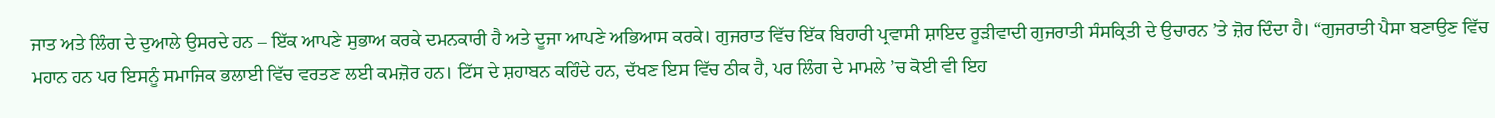ਜਾਤ ਅਤੇ ਲਿੰਗ ਦੇ ਦੁਆਲੇ ਉਸਰਦੇ ਹਨ – ਇੱਕ ਆਪਣੇ ਸੁਭਾਅ ਕਰਕੇ ਦਮਨਕਾਰੀ ਹੈ ਅਤੇ ਦੂਜਾ ਆਪਣੇ ਅਭਿਆਸ ਕਰਕੇ। ਗੁਜਰਾਤ ਵਿੱਚ ਇੱਕ ਬਿਹਾਰੀ ਪ੍ਰਵਾਸੀ ਸ਼ਾਇਦ ਰੂੜੀਵਾਦੀ ਗੁਜਰਾਤੀ ਸੰਸਕ੍ਰਿਤੀ ਦੇ ਉਚਾਰਨ ’ਤੇ ਜ਼ੋਰ ਦਿੰਦਾ ਹੈ। “ਗੁਜਰਾਤੀ ਪੈਸਾ ਬਣਾਉਣ ਵਿੱਚ ਮਹਾਨ ਹਨ ਪਰ ਇਸਨੂੰ ਸਮਾਜਿਕ ਭਲਾਈ ਵਿੱਚ ਵਰਤਣ ਲਈ ਕਮਜ਼ੋਰ ਹਨ। ਟਿੱਸ ਦੇ ਸ਼ਹਾਬਨ ਕਹਿੰਦੇ ਹਨ, ਦੱਖਣ ਇਸ ਵਿੱਚ ਠੀਕ ਹੈ, ਪਰ ਲਿੰਗ ਦੇ ਮਾਮਲੇ ’ਚ ਕੋਈ ਵੀ ਇਹ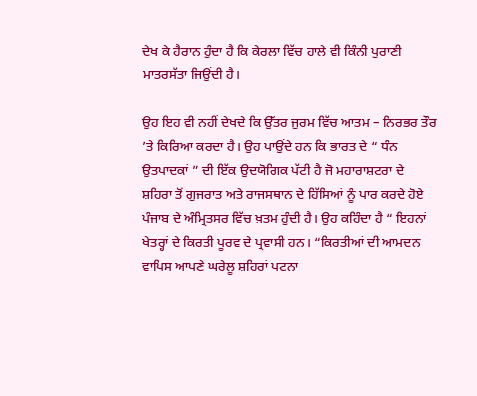ਦੇਖ ਕੇ ਹੈਰਾਨ ਹੁੰਦਾ ਹੈ ਕਿ ਕੇਰਲਾ ਵਿੱਚ ਹਾਲੇ ਵੀ ਕਿੰਨੀ ਪੁਰਾਣੀ ਮਾਤਰਸੱਤਾ ਜਿਉਂਦੀ ਹੈ।

ਉਹ ਇਹ ਵੀ ਨਹੀਂ ਦੇਖਦੇ ਕਿ ਉੱਤਰ ਜੁਰਮ ਵਿੱਚ ਆਤਮ – ਨਿਰਭਰ ਤੌਰ ’ਤੇ ਕਿਰਿਆ ਕਰਦਾ ਹੈ। ਉਹ ਪਾਉਂਦੇ ਹਨ ਕਿ ਭਾਰਤ ਦੇ “ ਧੰਨ ਉਤਪਾਦਕਾਂ ” ਦੀ ਇੱਕ ਉਦਯੋਗਿਕ ਪੱਟੀ ਹੈ ਜੋ ਮਹਾਰਾਸ਼ਟਰਾ ਦੇ ਸ਼ਹਿਰਾ ਤੋਂ ਗੁਜਰਾਤ ਅਤੇ ਰਾਜਸਥਾਨ ਦੇ ਹਿੱਸਿਆਂ ਨੂੰ ਪਾਰ ਕਰਦੇ ਹੋਏ ਪੰਜਾਬ ਦੇ ਅੰਮ੍ਰਿਤਸਰ ਵਿੱਚ ਖ਼ਤਮ ਹੁੰਦੀ ਹੈ। ਉਹ ਕਹਿੰਦਾ ਹੈ “ ਇਹਨਾਂ ਖੇਤਰ੍ਹਾਂ ਦੇ ਕਿਰਤੀ ਪੂਰਵ ਦੇ ਪ੍ਰਵਾਸੀ ਹਨ। “ਕਿਰਤੀਆਂ ਦੀ ਆਮਦਨ ਵਾਪਿਸ ਆਪਣੇ ਘਰੇਲੂ ਸ਼ਹਿਰਾਂ ਪਟਨਾ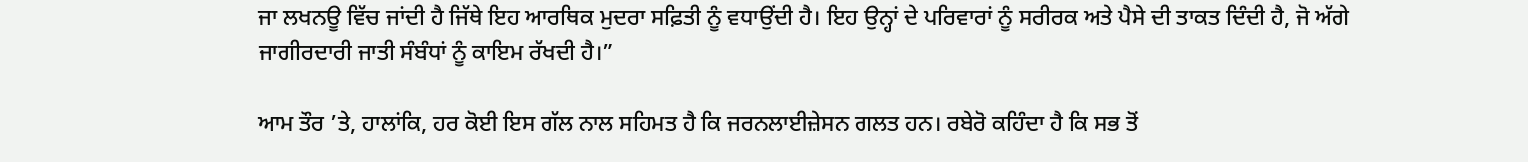ਜਾ ਲਖਨਊ ਵਿੱਚ ਜਾਂਦੀ ਹੈ ਜਿੱਥੇ ਇਹ ਆਰਥਿਕ ਮੁਦਰਾ ਸਫ਼ਿਤੀ ਨੂੰ ਵਧਾਉਂਦੀ ਹੈ। ਇਹ ਉਨ੍ਹਾਂ ਦੇ ਪਰਿਵਾਰਾਂ ਨੂੰ ਸਰੀਰਕ ਅਤੇ ਪੈਸੇ ਦੀ ਤਾਕਤ ਦਿੰਦੀ ਹੈ, ਜੋ ਅੱਗੇ ਜਾਗੀਰਦਾਰੀ ਜਾਤੀ ਸੰਬੰਧਾਂ ਨੂੰ ਕਾਇਮ ਰੱਖਦੀ ਹੈ।”

ਆਮ ਤੌਰ ’ਤੇ, ਹਾਲਾਂਕਿ, ਹਰ ਕੋਈ ਇਸ ਗੱਲ ਨਾਲ ਸਹਿਮਤ ਹੈ ਕਿ ਜਰਨਲਾਈਜ਼ੇਸਨ ਗਲਤ ਹਨ। ਰਬੇਰੋ ਕਹਿੰਦਾ ਹੈ ਕਿ ਸਭ ਤੋਂ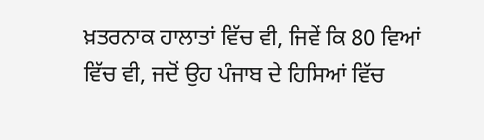ਖ਼ਤਰਨਾਕ ਹਾਲਾਤਾਂ ਵਿੱਚ ਵੀ, ਜਿਵੇਂ ਕਿ 80 ਵਿਆਂ ਵਿੱਚ ਵੀ, ਜਦੋਂ ਉਹ ਪੰਜਾਬ ਦੇ ਹਿਸਿਆਂ ਵਿੱਚ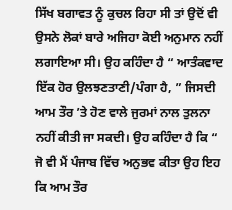ਸਿੱਖ ਬਗਾਵਤ ਨੂੰ ਕੁਚਲ ਰਿਹਾ ਸੀ ਤਾਂ ਉਦੋਂ ਵੀ ਉਸਨੇ ਲੋਕਾਂ ਬਾਰੇ ਅਜਿਹਾ ਕੋਈ ਅਨੁਮਾਨ ਨਹੀਂ ਲਗਾਇਆ ਸੀ। ਉਹ ਕਹਿੰਦਾ ਹੈ “ ਆਤੰਕਵਾਦ ਇੱਕ ਹੋਰ ਉਲਝਣਤਾਣੀ/ਪੰਗਾ ਹੈ, ” ਜਿਸਦੀ ਆਮ ਤੌਰ ’ਤੇ ਹੋਣ ਵਾਲੇ ਜੁਰਮਾਂ ਨਾਲ ਤੁਲਨਾ ਨਹੀਂ ਕੀਤੀ ਜਾ ਸਕਦੀ। ਉਹ ਕਹਿੰਦਾ ਹੈ ਕਿ “ ਜੋ ਵੀ ਮੈਂ ਪੰਜਾਬ ਵਿੱਚ ਅਨੁਭਵ ਕੀਤਾ ਉਹ ਇਹ ਕਿ ਆਮ ਤੌਰ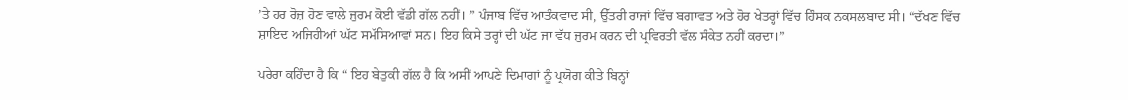’ਤੇ ਹਰ ਰੋਜ਼ ਹੋਣ ਵਾਲੇ ਜੁਰਮ ਕੋਈ ਵੱਡੀ ਗੱਲ ਨਹੀਂ। ” ਪੰਜਾਬ ਵਿੱਚ ਆਤੰਕਵਾਦ ਸੀ, ਉੱਤਰੀ ਰਾਜਾਂ ਵਿੱਚ ਬਗਾਵਤ ਅਤੇ ਹੋਰ ਖੇਤਰ੍ਹਾਂ ਵਿੱਚ ਹਿੰਸਕ ਨਕਸਲਬਾਦ ਸੀ। “ਦੱਖਣ ਵਿੱਚ ਸ਼ਾਇਦ ਅਜਿਹੀਆਂ ਘੱਟ ਸਮੱਸਿਆਵਾਂ ਸਨ। ਇਹ ਕਿਸੇ ਤਰ੍ਹਾਂ ਦੀ ਘੱਟ ਜਾ ਵੱਧ ਜੁਰਮ ਕਰਨ ਦੀ ਪ੍ਰਵਿਰਤੀ ਵੱਲ ਸੰਕੇਤ ਨਹੀਂ ਕਰਦਾ।”

ਪਰੇਰਾ ਕਹਿੰਦਾ ਹੈ ਕਿ “ ਇਹ ਬੇਤੁਕੀ ਗੱਲ ਹੈ ਕਿ ਅਸੀਂ ਆਪਣੇ ਦਿਮਾਗਾਂ ਨੂੰ ਪ੍ਰਯੋਗ ਕੀਤੇ ਬਿਨ੍ਹਾਂ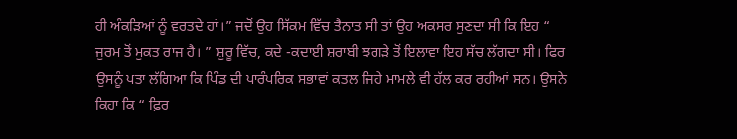ਹੀ ਅੰਕੜਿਆਂ ਨੂੰ ਵਰਤਦੇ ਹਾਂ।” ਜਦੋਂ ਉਹ ਸਿੱਕਮ ਵਿੱਚ ਤੈਨਾਤ ਸੀ ਤਾਂ ਉਹ ਅਕਸਰ ਸੁਣਦਾ ਸੀ ਕਿ ਇਹ “ ਜੁਰਮ ਤੋਂ ਮੁਕਤ ਰਾਜ ਹੈ। ” ਸ਼ੁਰੂ ਵਿੱਚ, ਕਦੇ -ਕਦਾਈ ਸ਼ਰਾਬੀ ਝਗੜੇ ਤੋਂ ਇਲਾਵਾ ਇਹ ਸੱਚ ਲੱਗਦਾ ਸੀ। ਫਿਰ ਉਸਨੂੰ ਪਤਾ ਲੱਗਿਆ ਕਿ ਪਿੰਡ ਦੀ ਪਾਰੰਪਰਿਕ ਸਭਾਵਾਂ ਕਤਲ ਜਿਹੇ ਮਾਮਲੇ ਵੀ ਹੱਲ ਕਰ ਰਹੀਆਂ ਸਨ। ਉਸਨੇ ਕਿਹਾ ਕਿ “ ਫ਼ਿਰ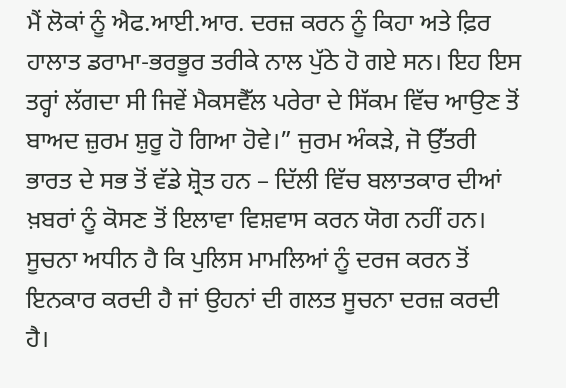ਮੈਂ ਲੋਕਾਂ ਨੂੰ ਐਫ.ਆਈ.ਆਰ. ਦਰਜ਼ ਕਰਨ ਨੂੰ ਕਿਹਾ ਅਤੇ ਫ਼ਿਰ ਹਾਲਾਤ ਡਰਾਮਾ-ਭਰਭੂਰ ਤਰੀਕੇ ਨਾਲ ਪੁੱਠੇ ਹੋ ਗਏ ਸਨ। ਇਹ ਇਸ ਤਰ੍ਹਾਂ ਲੱਗਦਾ ਸੀ ਜਿਵੇਂ ਮੈਕਸਵੈੱਲ ਪਰੇਰਾ ਦੇ ਸਿੱਕਮ ਵਿੱਚ ਆਉਣ ਤੋਂ ਬਾਅਦ ਜ਼ੁਰਮ ਸ਼ੁਰੂ ਹੋ ਗਿਆ ਹੋਵੇ।” ਜੁਰਮ ਅੰਕੜੇ, ਜੋ ਉੱਤਰੀ ਭਾਰਤ ਦੇ ਸਭ ਤੋਂ ਵੱਡੇ ਸ਼੍ਰੋਤ ਹਨ – ਦਿੱਲੀ ਵਿੱਚ ਬਲਾਤਕਾਰ ਦੀਆਂ ਖ਼ਬਰਾਂ ਨੂੰ ਕੋਸਣ ਤੋਂ ਇਲਾਵਾ ਵਿਸ਼ਵਾਸ ਕਰਨ ਯੋਗ ਨਹੀਂ ਹਨ। ਸੂਚਨਾ ਅਧੀਨ ਹੈ ਕਿ ਪੁਲਿਸ ਮਾਮਲਿਆਂ ਨੂੰ ਦਰਜ ਕਰਨ ਤੋਂ ਇਨਕਾਰ ਕਰਦੀ ਹੈ ਜਾਂ ਉਹਨਾਂ ਦੀ ਗਲਤ ਸੂਚਨਾ ਦਰਜ਼ ਕਰਦੀ ਹੈ।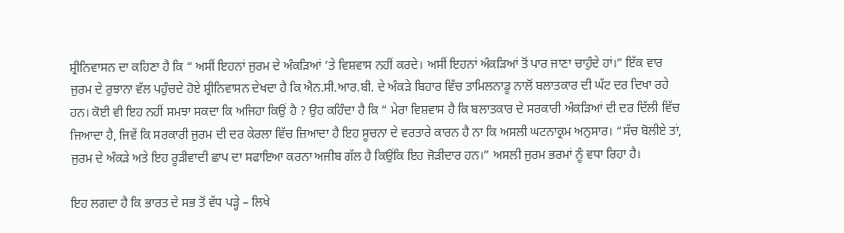ਸ਼੍ਰੀਨਿਵਾਸਨ ਦਾ ਕਹਿਣਾ ਹੈ ਕਿ “ ਅਸੀਂ ਇਹਨਾਂ ਜੁਰਮ ਦੇ ਅੰਕੜਿਆਂ ’ਤੇ ਵਿਸ਼ਵਾਸ ਨਹੀਂ ਕਰਦੇ। ਅਸੀਂ ਇਹਨਾਂ ਅੰਕੜਿਆਂ ਤੋਂ ਪਾਰ ਜਾਣਾ ਚਾਹੁੰਦੇ ਹਾਂ।” ਇੱਕ ਵਾਰ ਜੁਰਮ ਦੇ ਰੁਝਾਨਾ ਵੱਲ ਪਹੁੰਚਦੇ ਹੋਏ ਸ਼੍ਰੀਨਿਵਾਸਨ ਦੇਖਦਾ ਹੈ ਕਿ ਐਨ.ਸੀ.ਆਰ.ਬੀ. ਦੇ ਅੰਕੜੇ ਬਿਹਾਰ ਵਿੱਚ ਤਾਮਿਲਨਾਡੂ ਨਾਲੋਂ ਬਲਾਤਕਾਰ ਦੀ ਘੱਟ ਦਰ ਦਿਖਾ ਰਹੇ ਹਨ। ਕੋਈ ਵੀ ਇਹ ਨਹੀਂ ਸਮਝਾ ਸਕਦਾ ਕਿ ਅਜਿਹਾ ਕਿਉਂ ਹੈ ? ਉਹ ਕਹਿੰਦਾ ਹੈ ਕਿ “ ਮੇਰਾ ਵਿਸ਼ਵਾਸ ਹੈ ਕਿ ਬਲਾਤਕਾਰ ਦੇ ਸਰਕਾਰੀ ਅੰਕੜਿਆਂ ਦੀ ਦਰ ਦਿੱਲੀ ਵਿੱਚ ਜਿਆਦਾ ਹੈ, ਜਿਵੇਂ ਕਿ ਸਰਕਾਰੀ ਜੁਰਮ ਦੀ ਦਰ ਕੇਰਲਾ ਵਿੱਚ ਜ਼ਿਆਦਾ ਹੈ ਇਹ ਸੂਚਨਾ ਦੇ ਵਰਤਾਰੇ ਕਾਰਨ ਹੈ ਨਾ ਕਿ ਅਸਲੀ ਘਟਨਾਕ੍ਰਮ ਅਨੁਸਾਰ। “ਸੱਚ ਬੋਲੀਏ ਤਾਂ, ਜੁਰਮ ਦੇ ਅੰਕੜੇ ਅਤੇ ਇਹ ਰੂੜੀਵਾਦੀ ਛਾਪ ਦਾ ਸਫਾਇਆ ਕਰਨਾ ਅਜੀਬ ਗੱਲ ਹੈ ਕਿਉਂਕਿ ਇਹ ਜੋੜੀਦਾਰ ਹਨ।” ਅਸਲੀ ਜੁਰਮ ਭਰਮਾਂ ਨੂੰ ਵਧਾ ਰਿਹਾ ਹੈ।

ਇਹ ਲਗਦਾ ਹੈ ਕਿ ਭਾਰਤ ਦੇ ਸਭ ਤੋਂ ਵੱਧ ਪੜ੍ਹੇ – ਲਿਖੇ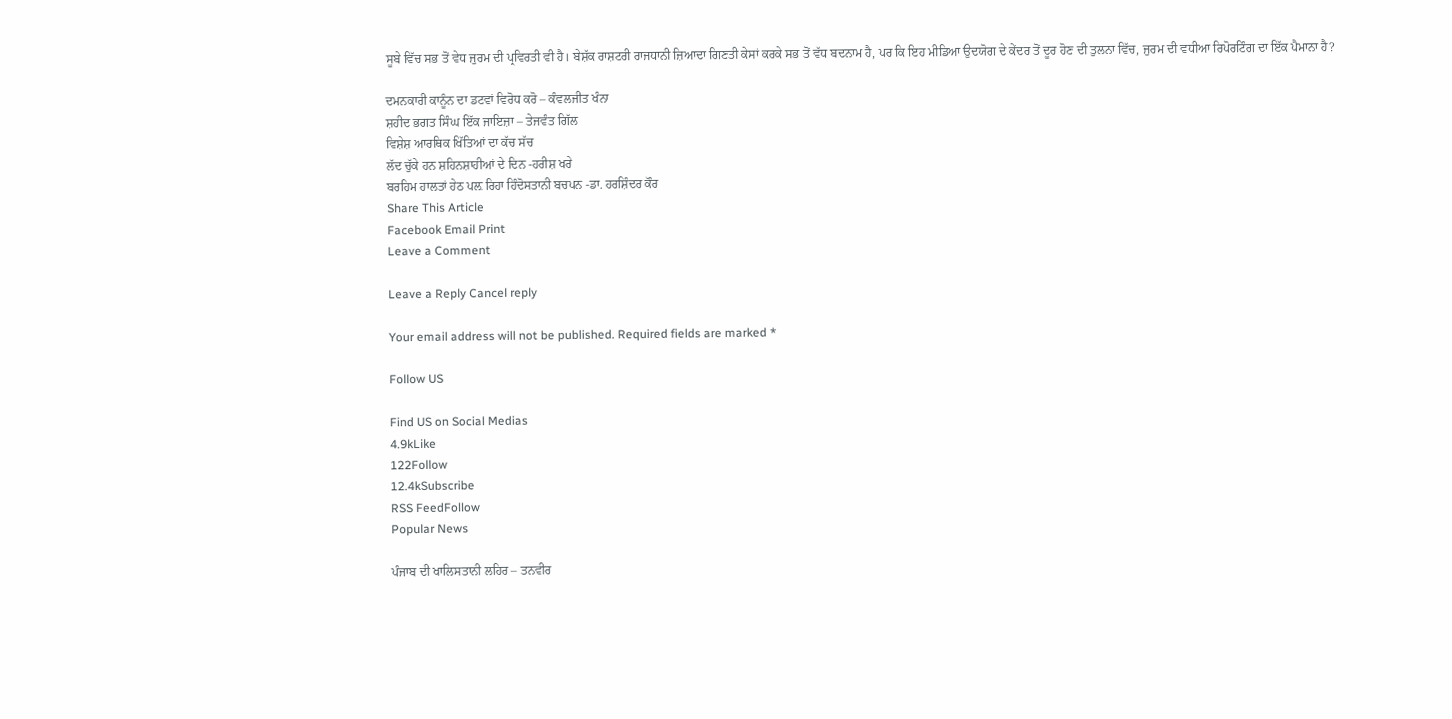ਸੂਬੇ ਵਿੱਚ ਸਭ ਤੋਂ ਵੇਧ ਜੁਰਮ ਦੀ ਪ੍ਰਵਿਰਤੀ ਵੀ ਹੈ। ਬੇਸ਼ੱਕ ਰਾਸ਼ਟਰੀ ਰਾਜਧਾਨੀ ਜ਼ਿਆਦਾ ਗਿਣਤੀ ਕੇਸਾਂ ਕਰਕੇ ਸਭ ਤੋਂ ਵੱਧ ਬਦਨਾਮ ਹੈ, ਪਰ ਕਿ ਇਹ ਮੀਡਿਆ ਉਦਯੋਗ ਦੇ ਕੇਂਦਰ ਤੋਂ ਦੂਰ ਹੋਣ ਦੀ ਤੁਲਨਾ ਵਿੱਚ, ਜੁਰਮ ਦੀ ਵਧੀਆ ਰਿਪੋਰਟਿੰਗ ਦਾ ਇੱਕ ਪੈਮਾਨਾ ਹੈ?

ਦਮਨਕਾਰੀ ਕਾਨੂੰਨ ਦਾ ਡਟਵਾਂ ਵਿਰੋਧ ਕਰੋ – ਕੰਵਲਜੀਤ ਖੰਨਾ
ਸ਼ਹੀਦ ਭਗਤ ਸਿੰਘ ਇੱਕ ਜਾਇਜ਼ਾ – ਤੇਜਵੰਤ ਗਿੱਲ
ਵਿਸ਼ੇਸ਼ ਆਰਥਿਕ ਖਿੱਤਿਆਂ ਦਾ ਕੱਚ ਸੱਚ
ਲੱਦ ਚੁੱਕੇ ਹਨ ਸ਼ਹਿਨਸ਼ਾਹੀਆਂ ਦੇ ਦਿਨ -ਹਰੀਸ਼ ਖਰੇ
ਬਰਹਿਮ ਹਾਲਤਾਂ ਹੇਠ ਪਲ਼ ਰਿਹਾ ਹਿੰਦੋਸਤਾਨੀ ਬਚਪਨ -ਡਾ. ਹਰਸ਼ਿੰਦਰ ਕੌਰ
Share This Article
Facebook Email Print
Leave a Comment

Leave a Reply Cancel reply

Your email address will not be published. Required fields are marked *

Follow US

Find US on Social Medias
4.9kLike
122Follow
12.4kSubscribe
RSS FeedFollow
Popular News

ਪੰਜਾਬ ਦੀ ਖਾਲਿਸਤਾਨੀ ਲਹਿਰ – ਤਨਵੀਰ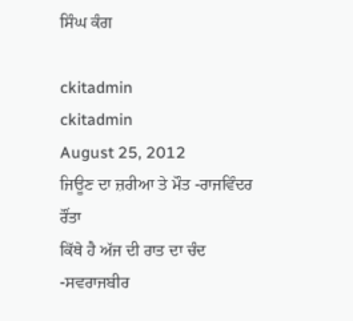ਸਿੰਘ ਕੰਗ

ckitadmin
ckitadmin
August 25, 2012
ਜਿਊਣ ਦਾ ਜ਼ਰੀਆ ਤੇ ਮੌਤ -ਰਾਜਵਿੰਦਰ ਰੌਂਤਾ
ਕਿੱਥੇ ਹੈ ਅੱਜ ਦੀ ਰਾਤ ਦਾ ਚੰਦ -ਸਵਰਾਜਬੀਰ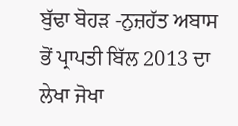ਬੁੱਢਾ ਬੋਹੜ -ਨੁਜ਼ਹੱਤ ਅਬਾਸ
ਭੋਂ ਪ੍ਰਾਪਤੀ ਬਿੱਲ 2013 ਦਾ ਲੇਖਾ ਜੋਖਾ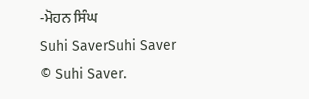-ਮੋਹਨ ਸਿੰਘ
Suhi SaverSuhi Saver
© Suhi Saver.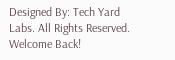Designed By: Tech Yard Labs. All Rights Reserved.
Welcome Back!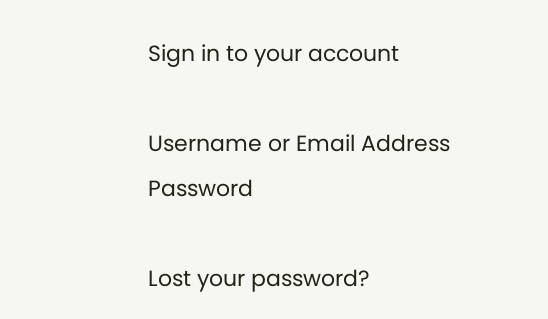Sign in to your account

Username or Email Address
Password

Lost your password?